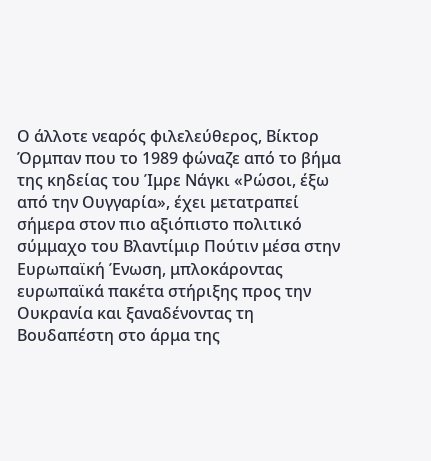Ο άλλοτε νεαρός φιλελεύθερος, Βίκτορ Όρμπαν που το 1989 φώναζε από το βήμα της κηδείας του Ίμρε Νάγκι «Ρώσοι, έξω από την Ουγγαρία», έχει μετατραπεί σήμερα στον πιο αξιόπιστο πολιτικό σύμμαχο του Βλαντίμιρ Πούτιν μέσα στην Ευρωπαϊκή Ένωση, μπλοκάροντας ευρωπαϊκά πακέτα στήριξης προς την Ουκρανία και ξαναδένoντας τη Βουδαπέστη στο άρμα της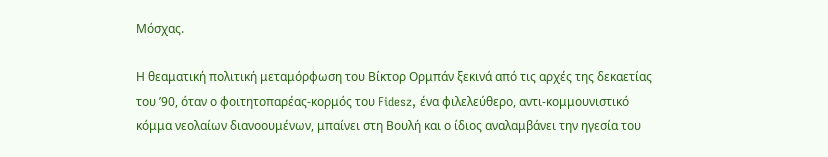Μόσχας.

Η θεαματική πολιτική μεταμόρφωση του Βίκτορ Ορμπάν ξεκινά από τις αρχές της δεκαετίας του ’90, όταν ο φοιτητοπαρέας-κορμός του Fidesz, ένα φιλελεύθερο, αντι-κομμουνιστικό κόμμα νεολαίων διανοουμένων, μπαίνει στη Βουλή και ο ίδιος αναλαμβάνει την ηγεσία του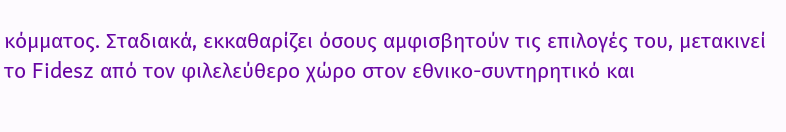κόμματος. Σταδιακά, εκκαθαρίζει όσους αμφισβητούν τις επιλογές του, μετακινεί το Fidesz από τον φιλελεύθερο χώρο στον εθνικo-συντηρητικό και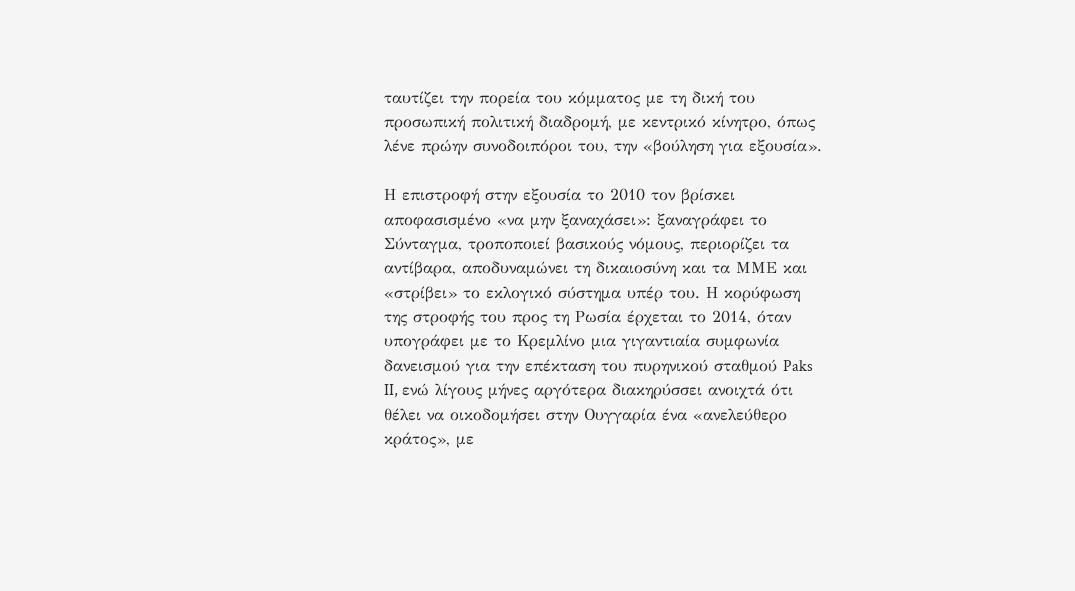ταυτίζει την πορεία του κόμματος με τη δική του προσωπική πολιτική διαδρομή, με κεντρικό κίνητρο, όπως λένε πρώην συνοδοιπόροι του, την «βούληση για εξουσία».

Η επιστροφή στην εξουσία το 2010 τον βρίσκει αποφασισμένο «να μην ξαναχάσει»: ξαναγράφει το Σύνταγμα, τροποποιεί βασικούς νόμους, περιορίζει τα αντίβαρα, αποδυναμώνει τη δικαιοσύνη και τα ΜΜΕ και «στρίβει» το εκλογικό σύστημα υπέρ του. Η κορύφωση της στροφής του προς τη Ρωσία έρχεται το 2014, όταν υπογράφει με το Κρεμλίνο μια γιγαντιαία συμφωνία δανεισμού για την επέκταση του πυρηνικού σταθμού Paks II, ενώ λίγους μήνες αργότερα διακηρύσσει ανοιχτά ότι θέλει να οικοδομήσει στην Ουγγαρία ένα «ανελεύθερο κράτος», με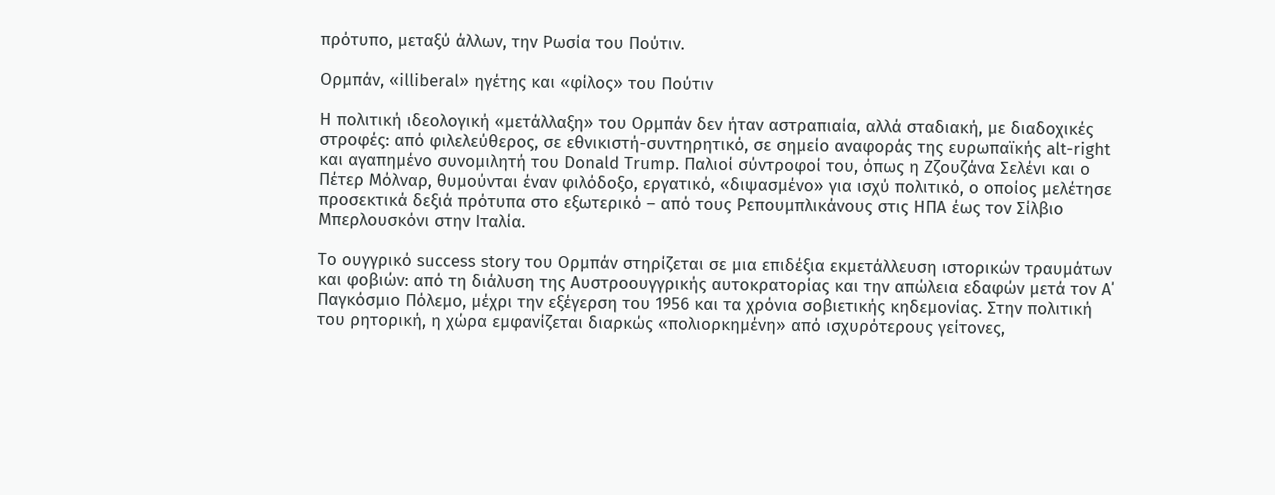πρότυπο, μεταξύ άλλων, την Ρωσία του Πούτιν.

Ορμπάν, «illiberal» ηγέτης και «φίλος» του Πούτιν

Η πολιτική ιδεολογική «μετάλλαξη» του Ορμπάν δεν ήταν αστραπιαία, αλλά σταδιακή, με διαδοχικές στροφές: από φιλελεύθερος, σε εθνικιστή-συντηρητικό, σε σημείο αναφοράς της ευρωπαϊκής alt-right και αγαπημένο συνομιλητή του Donald Trump. Παλιoί σύντροφοί του, όπως η Ζζουζάνα Σελένι και ο Πέτερ Μόλναρ, θυμούνται έναν φιλόδοξο, εργατικό, «διψασμένο» για ισχύ πολιτικό, ο οποίος μελέτησε προσεκτικά δεξιά πρότυπα στο εξωτερικό – από τους Ρεπουμπλικάνους στις ΗΠΑ έως τον Σίλβιο Μπερλουσκόνι στην Ιταλία.

Το ουγγρικό success story του Ορμπάν στηρίζεται σε μια επιδέξια εκμετάλλευση ιστορικών τραυμάτων και φοβιών: από τη διάλυση της Αυστροουγγρικής αυτοκρατορίας και την απώλεια εδαφών μετά τον Α΄ Παγκόσμιο Πόλεμο, μέχρι την εξέγερση του 1956 και τα χρόνια σοβιετικής κηδεμονίας. Στην πολιτική του ρητορική, η χώρα εμφανίζεται διαρκώς «πολιορκημένη» από ισχυρότερους γείτονες,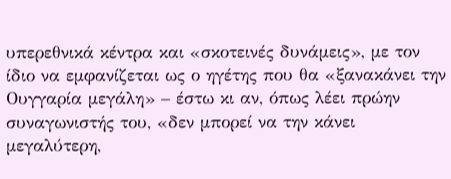υπερεθνικά κέντρα και «σκοτεινές δυνάμεις», με τον ίδιο να εμφανίζεται ως ο ηγέτης που θα «ξανακάνει την Ουγγαρία μεγάλη» – έστω κι αν, όπως λέει πρώην συναγωνιστής του, «δεν μπορεί να την κάνει μεγαλύτερη,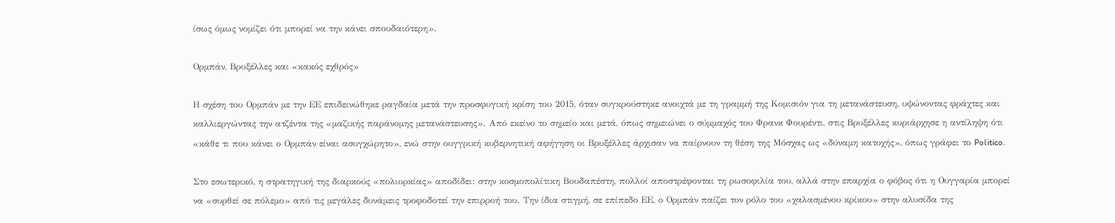ίσως όμως νομίζει ότι μπορεί να την κάνει σπουδαιότερη».

Ορμπάν, Βρυξέλλες και «κακός εχθρός»

Η σχέση του Ορμπάν με την ΕΕ επιδεινώθηκε ραγδαία μετά την προσφυγική κρίση του 2015, όταν συγκρούστηκε ανοιχτά με τη γραμμή της Κομισιόν για τη μετανάστευση, υψώνοντας φράχτες και καλλιεργώντας την ατζέντα της «μαζικής παράνομης μετανάστευσης». Από εκείνο το σημείο και μετά, όπως σημειώνει ο σύμμαχός του Φρανκ Φουρέντι, στις Βρυξέλλες κυριάρχησε η αντίληψη ότι «κάθε τι που κάνει ο Ορμπάν είναι ασυγχώρητο», ενώ στην ουγγρική κυβερνητική αφήγηση οι Βρυξέλλες άρχισαν να παίρνουν τη θέση της Μόσχας ως «δύναμη κατοχής», όπως γράφει το Politico.

Στο εσωτερικό, η στρατηγική της διαρκούς «πολιορκίας» αποδίδει: στην κοσμοπολίτικη Βουδαπέστη, πολλοί αποστρέφονται τη ρωσοφιλία του, αλλά στην επαρχία ο φόβος ότι η Ουγγαρία μπορεί να «συρθεί σε πόλεμο» από τις μεγάλες δυνάμεις τροφοδοτεί την επιρροή του. Την ίδια στιγμή, σε επίπεδο ΕΕ, ο Ορμπάν παίζει τον ρόλο του «χαλασμένου κρίκου» στην αλυσίδα της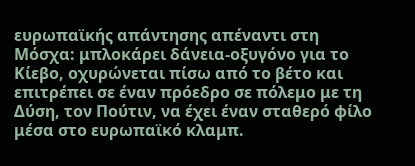ευρωπαϊκής απάντησης απέναντι στη Μόσχα: μπλοκάρει δάνεια-οξυγόνο για το Κίεβο, οχυρώνεται πίσω από το βέτο και επιτρέπει σε έναν πρόεδρο σε πόλεμο με τη Δύση, τον Πούτιν, να έχει έναν σταθερό φίλο μέσα στο ευρωπαϊκό κλαμπ.